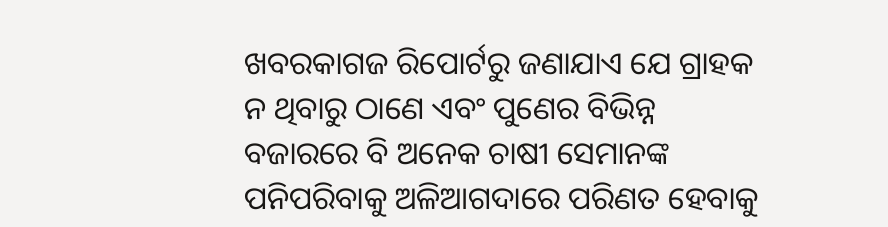ଖବରକାଗଜ ରିପୋର୍ଟରୁ ଜଣାଯାଏ ଯେ ଗ୍ରାହକ ନ ଥିବାରୁ ଠାଣେ ଏବଂ ପୁଣେର ବିଭିନ୍ନ ବଜାରରେ ବି ଅନେକ ଚାଷୀ ସେମାନଙ୍କ ପନିପରିବାକୁ ଅଳିଆଗଦାରେ ପରିଣତ ହେବାକୁ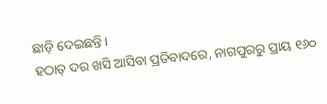ଛାଡ଼ି ଦେଇଛନ୍ତି ।
ହଠାତ୍ ଦର ଖସି ଆସିବା ପ୍ରତିବାଦରେ, ନାଗପୁରରୁ ପ୍ରାୟ ୧୬୦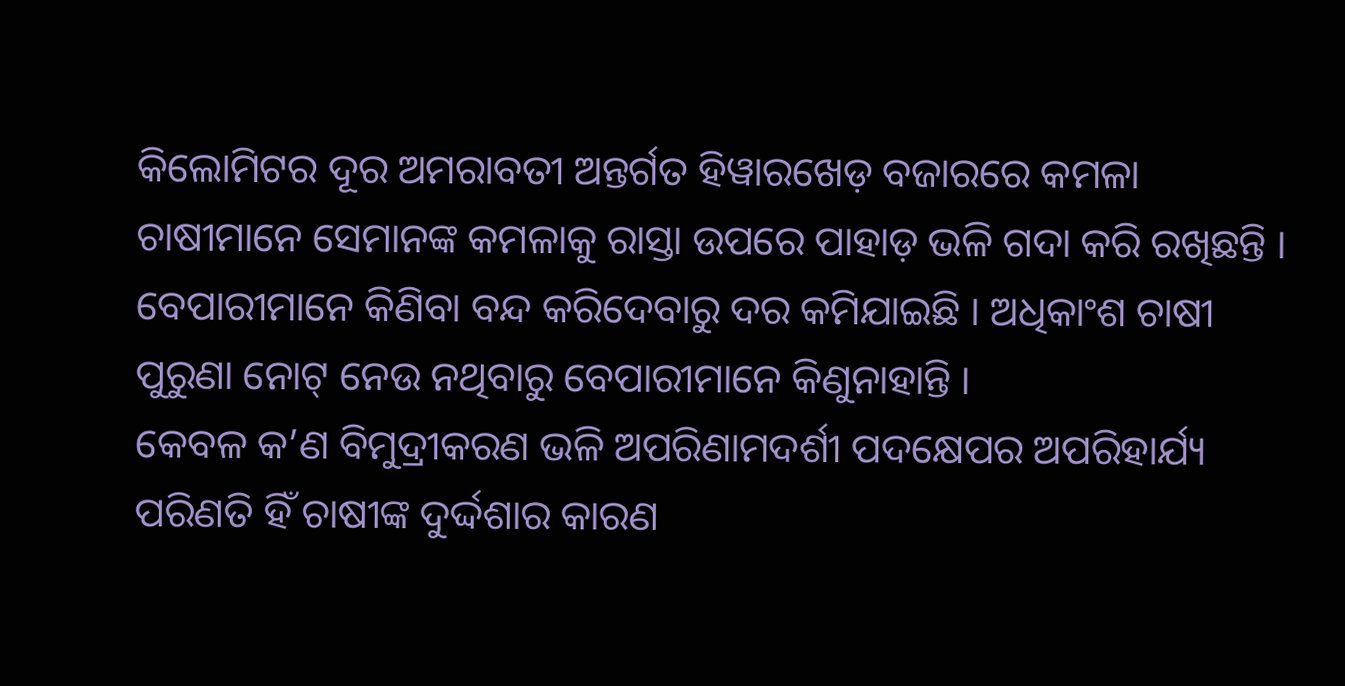କିଲୋମିଟର ଦୂର ଅମରାବତୀ ଅନ୍ତର୍ଗତ ହିୱାରଖେଡ଼ ବଜାରରେ କମଳା ଚାଷୀମାନେ ସେମାନଙ୍କ କମଳାକୁ ରାସ୍ତା ଉପରେ ପାହାଡ଼ ଭଳି ଗଦା କରି ରଖିଛନ୍ତି ।
ବେପାରୀମାନେ କିଣିବା ବନ୍ଦ କରିଦେବାରୁ ଦର କମିଯାଇଛି । ଅଧିକାଂଶ ଚାଷୀ ପୁରୁଣା ନୋଟ୍ ନେଉ ନଥିବାରୁ ବେପାରୀମାନେ କିଣୁନାହାନ୍ତି ।
କେବଳ କ’ଣ ବିମୁଦ୍ରୀକରଣ ଭଳି ଅପରିଣାମଦର୍ଶୀ ପଦକ୍ଷେପର ଅପରିହାର୍ଯ୍ୟ ପରିଣତି ହିଁ ଚାଷୀଙ୍କ ଦୁର୍ଦ୍ଦଶାର କାରଣ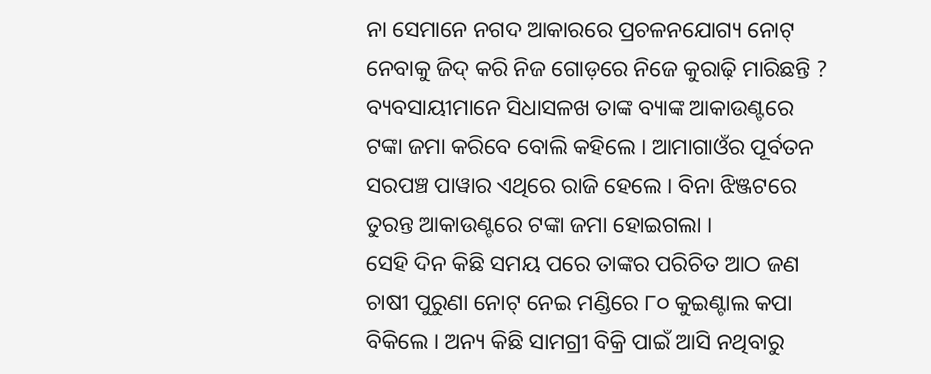ନା ସେମାନେ ନଗଦ ଆକାରରେ ପ୍ରଚଳନଯୋଗ୍ୟ ନୋଟ୍ ନେବାକୁ ଜିଦ୍ କରି ନିଜ ଗୋଡ଼ରେ ନିଜେ କୁରାଢ଼ି ମାରିଛନ୍ତି ?
ବ୍ୟବସାୟୀମାନେ ସିଧାସଳଖ ତାଙ୍କ ବ୍ୟାଙ୍କ ଆକାଉଣ୍ଟରେ ଟଙ୍କା ଜମା କରିବେ ବୋଲି କହିଲେ । ଆମାଗାଓଁର ପୂର୍ବତନ ସରପଞ୍ଚ ପାୱାର ଏଥିରେ ରାଜି ହେଲେ । ବିନା ଝିଞ୍ଜଟରେ ତୁରନ୍ତ ଆକାଉଣ୍ଟରେ ଟଙ୍କା ଜମା ହୋଇଗଲା ।
ସେହି ଦିନ କିଛି ସମୟ ପରେ ତାଙ୍କର ପରିଚିତ ଆଠ ଜଣ ଚାଷୀ ପୁରୁଣା ନୋଟ୍ ନେଇ ମଣ୍ଡିରେ ୮୦ କୁଇଣ୍ଟାଲ କପା ବିକିଲେ । ଅନ୍ୟ କିଛି ସାମଗ୍ରୀ ବିକ୍ରି ପାଇଁ ଆସି ନଥିବାରୁ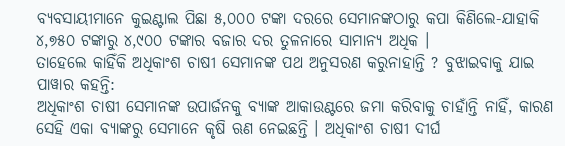ବ୍ୟବସାୟୀମାନେ କୁଇଣ୍ଟାଲ ପିଛା ୫,୦୦୦ ଟଙ୍କା ଦରରେ ସେମାନଙ୍କଠାରୁ କପା କିଣିଲେ-ଯାହାକି ୪,୭୫୦ ଟଙ୍କାରୁ ୪,୯୦୦ ଟଙ୍କାର ବଜାର ଦର ତୁଳନାରେ ସାମାନ୍ୟ ଅଧିକ ।
ତାହେଲେ କାହିଁକି ଅଧିକାଂଶ ଚାଷୀ ସେମାନଙ୍କ ପଥ ଅନୁସରଣ କରୁନାହାନ୍ତି ? ବୁଝାଇବାକୁ ଯାଇ ପାୱାର କହନ୍ତି:
ଅଧିକାଂଶ ଚାଷୀ ସେମାନଙ୍କ ଉପାର୍ଜନକୁ ବ୍ୟାଙ୍କ ଆକାଉଣ୍ଟରେ ଜମା କରିବାକୁ ଚାହାଁନ୍ତି ନାହିଁ, କାରଣ ସେହି ଏକା ବ୍ୟାଙ୍କରୁ ସେମାନେ କୃଷି ଋଣ ନେଇଛନ୍ତି । ଅଧିକାଂଶ ଚାଷୀ ଦୀର୍ଘ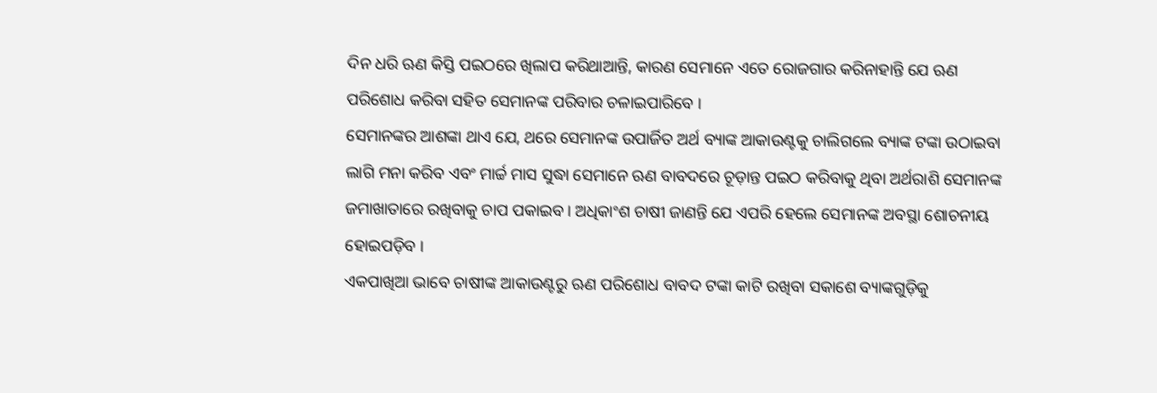ଦିନ ଧରି ଋଣ କିସ୍ତି ପଇଠରେ ଖିଲାପ କରିଥାଆନ୍ତି, କାରଣ ସେମାନେ ଏତେ ରୋଜଗାର କରିନାହାନ୍ତି ଯେ ଋଣ ପରିଶୋଧ କରିବା ସହିତ ସେମାନଙ୍କ ପରିବାର ଚଳାଇପାରିବେ ।
ସେମାନଙ୍କର ଆଶଙ୍କା ଥାଏ ଯେ, ଥରେ ସେମାନଙ୍କ ଉପାର୍ଜିତ ଅର୍ଥ ବ୍ୟାଙ୍କ ଆକାଉଣ୍ଟକୁ ଚାଲିଗଲେ ବ୍ୟାଙ୍କ ଟଙ୍କା ଉଠାଇବା ଲାଗି ମନା କରିବ ଏବଂ ମାର୍ଚ୍ଚ ମାସ ସୁଦ୍ଧା ସେମାନେ ଋଣ ବାବଦରେ ଚୂଡ଼ାନ୍ତ ପଇଠ କରିବାକୁ ଥିବା ଅର୍ଥରାଶି ସେମାନଙ୍କ ଜମାଖାତାରେ ରଖିବାକୁ ଚାପ ପକାଇବ । ଅଧିକାଂଶ ଚାଷୀ ଜାଣନ୍ତି ଯେ ଏପରି ହେଲେ ସେମାନଙ୍କ ଅବସ୍ଥା ଶୋଚନୀୟ ହୋଇପଡ଼ିବ ।
ଏକପାଖିଆ ଭାବେ ଚାଷୀଙ୍କ ଆକାଉଣ୍ଟରୁ ଋଣ ପରିଶୋଧ ବାବଦ ଟଙ୍କା କାଟି ରଖିବା ସକାଶେ ବ୍ୟାଙ୍କଗୁଡ଼ିକୁ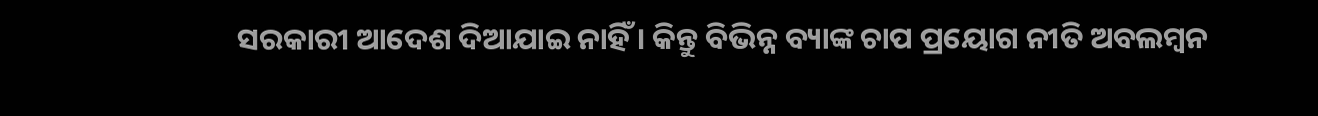ସରକାରୀ ଆଦେଶ ଦିଆଯାଇ ନାହିଁ । କିନ୍ତୁ ବିଭିନ୍ନ ବ୍ୟାଙ୍କ ଚାପ ପ୍ରୟୋଗ ନୀତି ଅବଲମ୍ବନ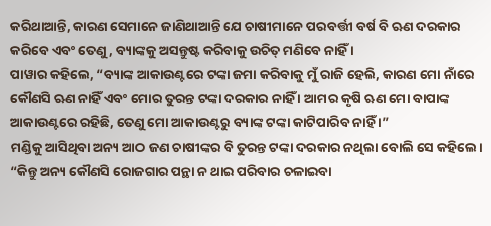କରିଥାଆନ୍ତି, କାରଣ ସେମାନେ ଜାଣିଥାଆନ୍ତି ଯେ ଚାଷୀମାନେ ପରବର୍ତ୍ତୀ ବର୍ଷ ବି ଋଣ ଦରକାର କରିବେ ଏବଂ ତେଣୁ, ବ୍ୟାଙ୍କକୁ ଅସନ୍ତୁଷ୍ଟ କରିବାକୁ ଉଚିତ୍ ମଣିବେ ନାହିଁ ।
ପାୱାର କହିଲେ, “ବ୍ୟାଙ୍କ ଆକାଉଣ୍ଟରେ ଟଙ୍କା ଜମା କରିବାକୁ ମୁଁ ରାଜି ହେଲି, କାରଣ ମୋ ନାଁରେ କୌଣସି ଋଣ ନାହିଁ ଏବଂ ମୋର ତୁରନ୍ତ ଟଙ୍କା ଦରକାର ନାହିଁ । ଆମର କୃଷି ଋଣ ମୋ ବାପାଙ୍କ ଆକାଉଣ୍ଟରେ ରହିଛି, ତେଣୁ ମୋ ଆକାଉଣ୍ଟରୁ ବ୍ୟାଙ୍କ ଟଙ୍କା କାଟିପାରିବ ନାହିଁ ।”
ମଣ୍ଡିକୁ ଆସିଥିବା ଅନ୍ୟ ଆଠ ଜଣ ଚାଷୀଙ୍କର ବି ତୁରନ୍ତ ଟଙ୍କା ଦରକାର ନଥିଲା ବୋଲି ସେ କହିଲେ। “କିନ୍ତୁ ଅନ୍ୟ କୌଣସି ରୋଜଗାର ପନ୍ଥା ନ ଥାଇ ପରିବାର ଚଳାଇବା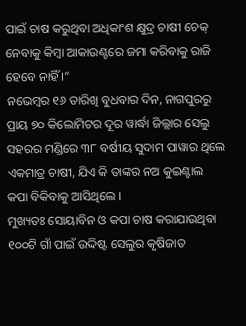ପାଇଁ ଚାଷ କରୁଥିବା ଅଧିକାଂଶ କ୍ଷୁଦ୍ର ଚାଷୀ ଚେକ୍ ନେବାକୁ କିମ୍ବା ଆକାଉଣ୍ଟରେ ଜମା କରିବାକୁ ରାଜି ହେବେ ନାହିଁ ।”
ନଭେମ୍ବର ୧୬ ତାରିଖି ବୁଧବାର ଦିନ, ନାଗପୁରରୁ ପ୍ରାୟ ୭୦ କିଲୋମିଟର ଦୂର ୱାର୍ଦ୍ଧା ଜିଲ୍ଲାର ସେଲୁ ସହରର ମଣ୍ଡିରେ ୩୮ ବର୍ଷୀୟ ସୁଦାମ ପାୱାର ଥିଲେ ଏକମାତ୍ର ଚାଷୀ, ଯିଏ କି ତାଙ୍କର ନଅ କୁଇଣ୍ଟାଲ କପା ବିକିବାକୁ ଆସିଥିଲେ ।
ମୁଖ୍ୟତଃ ସୋୟାବିନ ଓ କପା ଚାଷ କରାଯାଉଥିବା ୧୦୦ଟି ଗାଁ ପାଇଁ ଉଦ୍ଦିଷ୍ଟ ସେଲୁର କୃଷିଜାତ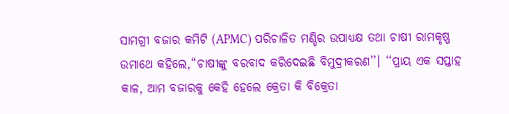ସାମଗ୍ରୀ ବଜାର କମିଟି (APMC) ପରିଚାଳିତ ମଣ୍ଡିର ଉପାଧ୍ୟକ୍ଷ ତଥା ଚାଷୀ ରାମକୃଷ୍ଣ ଉମାଥେ କହିଲେ,“ଚାଷୀଙ୍କୁ ବରବାଦ କରିଦେଇଛି ବିମୁଦ୍ରୀକରଣ’’। ‘‘ପ୍ରାୟ ଏକ ସପ୍ତାହ କାଳ, ଆମ ବଜାରକୁ କେହି ହେଲେ କ୍ରେତା କି ବିକ୍ରେତା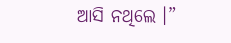ଆସି ନଥିଲେ ।”